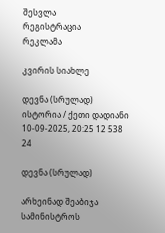შესვლა
რეგისტრაცია
რეკლამა

კვირის სიახლე

დევნა (სრულად)
ისტორია / ქეთი დადიანი
10-09-2025, 20:25 12 538 24

დევნა (სრულად)

არხეინად შეაბიჯა სამინისტროს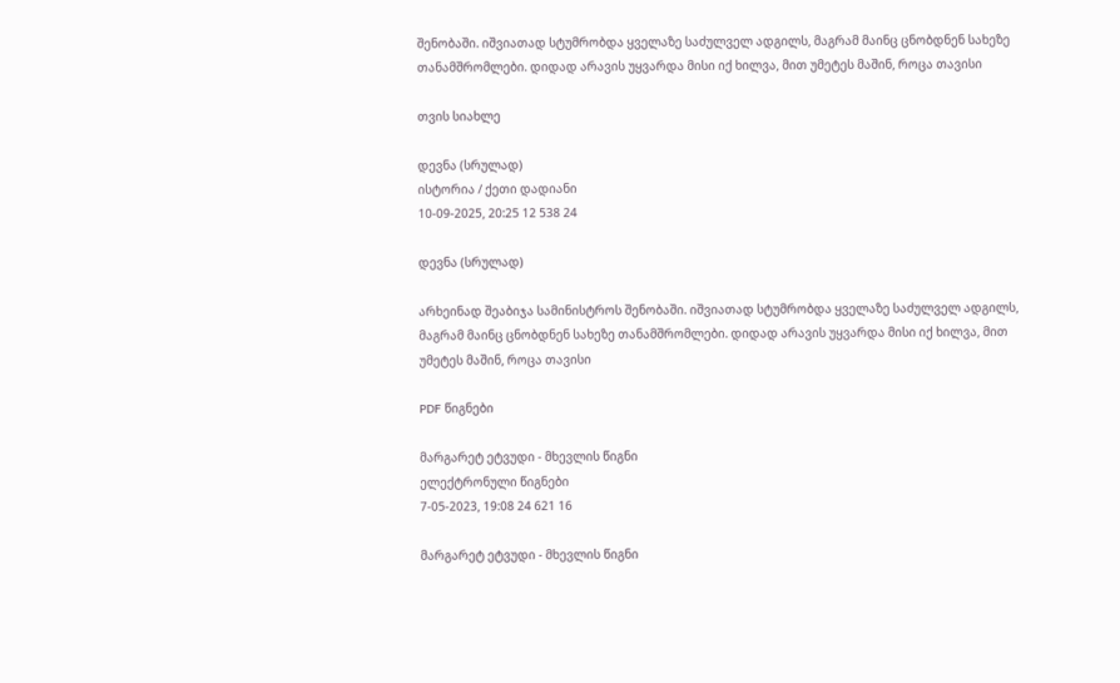შენობაში. იშვიათად სტუმრობდა ყველაზე საძულველ ადგილს, მაგრამ მაინც ცნობდნენ სახეზე თანამშრომლები. დიდად არავის უყვარდა მისი იქ ხილვა, მით უმეტეს მაშინ, როცა თავისი

თვის სიახლე

დევნა (სრულად)
ისტორია / ქეთი დადიანი
10-09-2025, 20:25 12 538 24

დევნა (სრულად)

არხეინად შეაბიჯა სამინისტროს შენობაში. იშვიათად სტუმრობდა ყველაზე საძულველ ადგილს, მაგრამ მაინც ცნობდნენ სახეზე თანამშრომლები. დიდად არავის უყვარდა მისი იქ ხილვა, მით უმეტეს მაშინ, როცა თავისი

PDF წიგნები

მარგარეტ ეტვუდი - მხევლის წიგნი
ელექტრონული წიგნები
7-05-2023, 19:08 24 621 16

მარგარეტ ეტვუდი - მხევლის წიგნი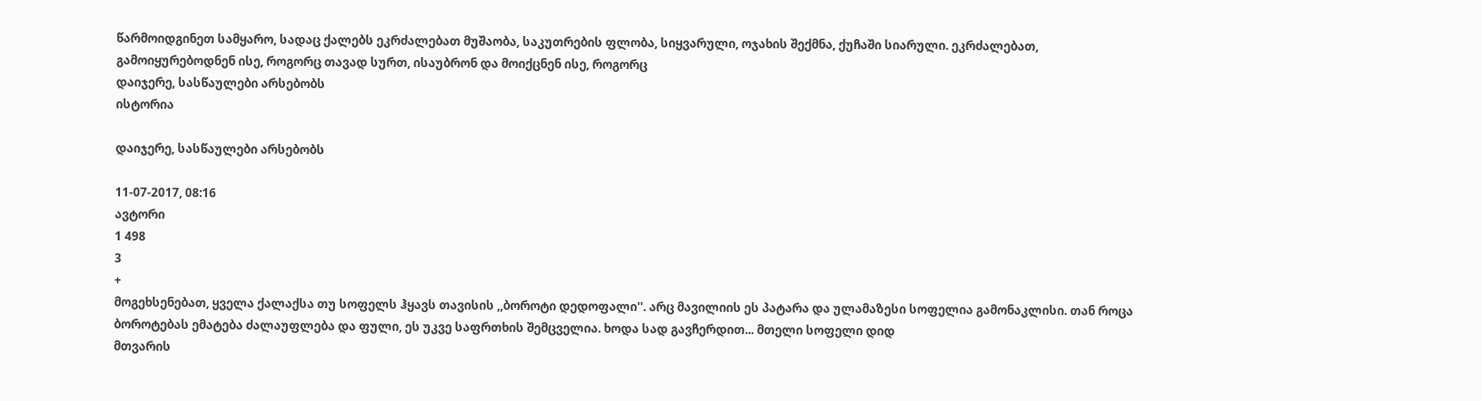წარმოიდგინეთ სამყარო, სადაც ქალებს ეკრძალებათ მუშაობა, საკუთრების ფლობა, სიყვარული, ოჯახის შექმნა, ქუჩაში სიარული. ეკრძალებათ, გამოიყურებოდნენ ისე, როგორც თავად სურთ, ისაუბრონ და მოიქცნენ ისე, როგორც
დაიჯერე, სასწაულები არსებობს
ისტორია

დაიჯერე, სასწაულები არსებობს

11-07-2017, 08:16
ავტორი
1 498
3
+
მოგეხსენებათ, ყველა ქალაქსა თუ სოფელს ჰყავს თავისის ,,ბოროტი დედოფალი''. არც მავილიის ეს პატარა და ულამაზესი სოფელია გამონაკლისი. თან როცა ბოროტებას ემატება ძალაუფლება და ფული, ეს უკვე საფრთხის შემცველია. ხოდა სად გავჩერდით... მთელი სოფელი დიდ
მთვარის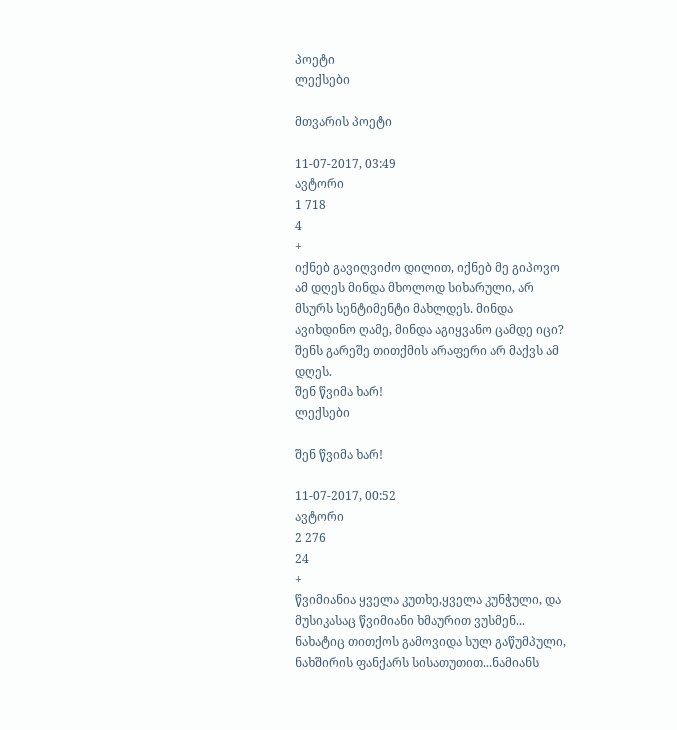პოეტი
ლექსები

მთვარის პოეტი

11-07-2017, 03:49
ავტორი
1 718
4
+
იქნებ გავიღვიძო დილით, იქნებ მე გიპოვო ამ დღეს მინდა მხოლოდ სიხარული, არ მსურს სენტიმენტი მახლდეს. მინდა ავიხდინო ღამე, მინდა აგიყვანო ცამდე იცი? შენს გარეშე თითქმის არაფერი არ მაქვს ამ დღეს.
შენ წვიმა ხარ!
ლექსები

შენ წვიმა ხარ!

11-07-2017, 00:52
ავტორი
2 276
24
+
წვიმიანია ყველა კუთხე,ყველა კუნჭული, და მუსიკასაც წვიმიანი ხმაურით ვუსმენ... ნახატიც თითქოს გამოვიდა სულ გაწუმპული, ნახშირის ფანქარს სისათუთით...ნამიანს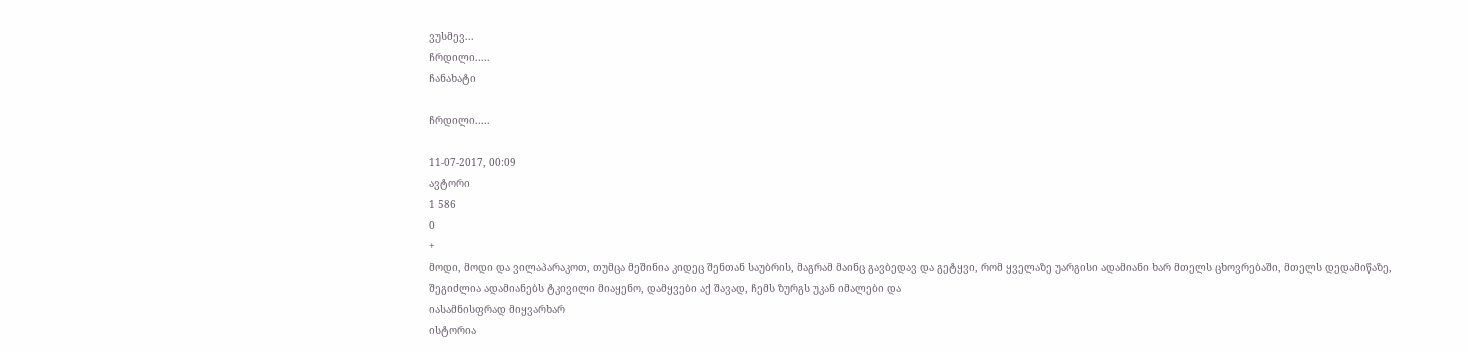ვუსმევ...
ჩრდილი.....
ჩანახატი

ჩრდილი.....

11-07-2017, 00:09
ავტორი
1 586
0
+
მოდი, მოდი და ვილაპარაკოთ, თუმცა მეშინია კიდეც შენთან საუბრის, მაგრამ მაინც გავბედავ და გეტყვი, რომ ყველაზე უარგისი ადამიანი ხარ მთელს ცხოვრებაში, მთელს დედამიწაზე, შეგიძლია ადამიანებს ტკივილი მიაყენო, დამყვები აქ შავად, ჩემს ზურგს უკან იმალები და
იასამნისფრად მიყვარხარ
ისტორია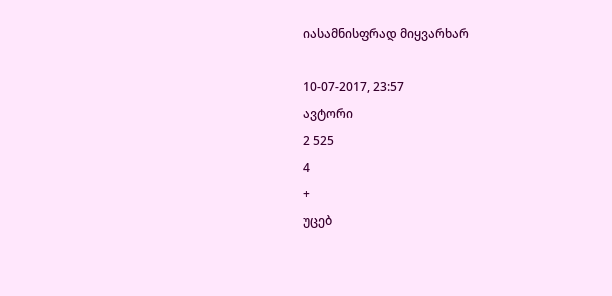იასამნისფრად მიყვარხარ

10-07-2017, 23:57
ავტორი
2 525
4
+
უცებ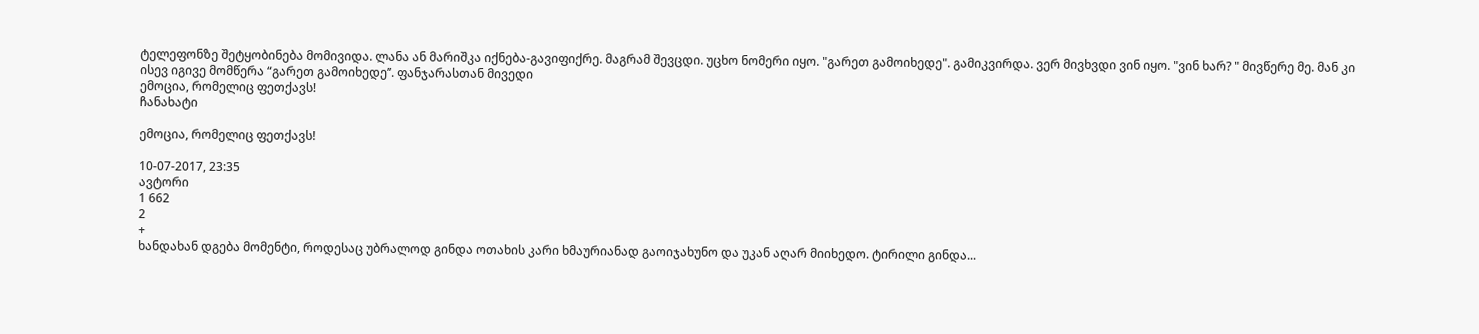ტელეფონზე შეტყობინება მომივიდა. ლანა ან მარიშკა იქნება-გავიფიქრე. მაგრამ შევცდი. უცხო ნომერი იყო. "გარეთ გამოიხედე". გამიკვირდა. ვერ მივხვდი ვინ იყო. "ვინ ხარ? " მივწერე მე. მან კი ისევ იგივე მომწერა “გარეთ გამოიხედე’’. ფანჯარასთან მივედი
ემოცია, რომელიც ფეთქავს!
ჩანახატი

ემოცია, რომელიც ფეთქავს!

10-07-2017, 23:35
ავტორი
1 662
2
+
ხანდახან დგება მომენტი, როდესაც უბრალოდ გინდა ოთახის კარი ხმაურიანად გაოიჯახუნო და უკან აღარ მიიხედო. ტირილი გინდა...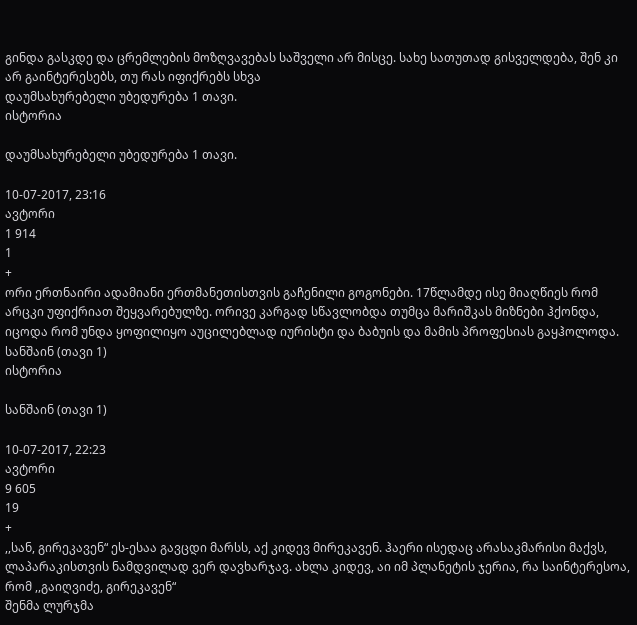გინდა გასკდე და ცრემლების მოზღვავებას საშველი არ მისცე. სახე სათუთად გისველდება, შენ კი არ გაინტერესებს, თუ რას იფიქრებს სხვა
დაუმსახურებელი უბედურება 1 თავი.
ისტორია

დაუმსახურებელი უბედურება 1 თავი.

10-07-2017, 23:16
ავტორი
1 914
1
+
ორი ერთნაირი ადამიანი ერთმანეთისთვის გაჩენილი გოგონები. 17წლამდე ისე მიაღწიეს რომ არცკი უფიქრიათ შეყვარებულზე. ორივე კარგად სწავლობდა თუმცა მარიშკას მიზნები ჰქონდა, იცოდა რომ უნდა ყოფილიყო აუცილებლად იურისტი და ბაბუის და მამის პროფესიას გაყჰოლოდა.
სანშაინ (თავი 1)
ისტორია

სანშაინ (თავი 1)

10-07-2017, 22:23
ავტორი
9 605
19
+
,,სან, გირეკავენ“ ეს-ესაა გავცდი მარსს, აქ კიდევ მირეკავენ. ჰაერი ისედაც არასაკმარისი მაქვს, ლაპარაკისთვის ნამდვილად ვერ დავხარჯავ. ახლა კიდევ, აი იმ პლანეტის ჯერია, რა საინტერესოა, რომ ,,გაიღვიძე, გირეკავენ“
შენმა ლურჯმა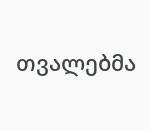თვალებმა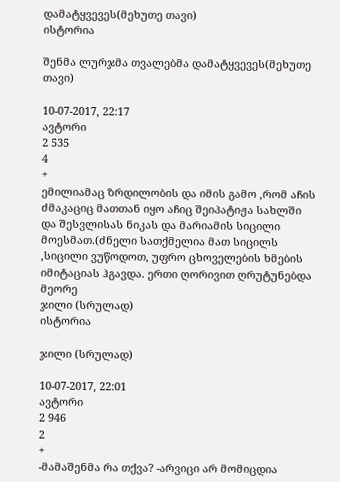დამატყვევეს(მეხუთე თავი)
ისტორია

შენმა ლურჯმა თვალებმა დამატყვევეს(მეხუთე თავი)

10-07-2017, 22:17
ავტორი
2 535
4
+
ემილიამაც ზრდილობის და იმის გამო ,რომ აჩის ძმაკაციც მათთან იყო აჩიც შეიპატიჟა სახლში და შესვლისას ნიკას და მარიამის სიცილი მოესმათ.(ძნელი სათქმელია მათ სიცილს ,სიცილი ვუწოდოთ, უფრო ცხოველების ხმების იმიტაციას ჰგავდა. ერთი ღორივით ღრუტუნებდა მეორე
ჯილი (სრულად)
ისტორია

ჯილი (სრულად)

10-07-2017, 22:01
ავტორი
2 946
2
+
-მამაშენმა რა თქვა? -არვიცი არ მომიცდია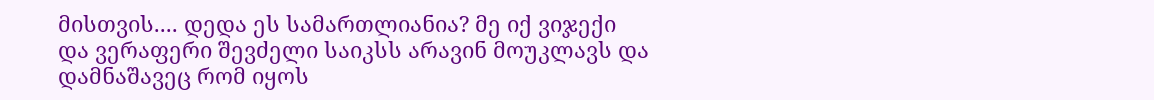მისთვის.... დედა ეს სამართლიანია? მე იქ ვიჯექი და ვერაფერი შევძელი საიკსს არავინ მოუკლავს და დამნაშავეც რომ იყოს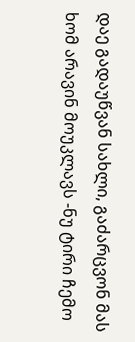დაე გადაუწვან სახლი, გაძარცვონ მას ხომ არავინ მოუკლავს -ნუ ტირი ჩემო